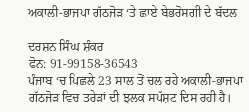ਅਕਾਲੀ-ਭਾਜਪਾ ਗੱਠਜੋੜ ‘ਤੇ ਛਾਏ ਬੇਭਰੋਸਗੀ ਦੇ ਬੱਦਲ

ਦਰਸ਼ਨ ਸਿੰਘ ਸ਼ੰਕਰ
ਫੋਨ: 91-99158-36543
ਪੰਜਾਬ ‘ਚ ਪਿਛਲੇ 23 ਸਾਲ ਤੋਂ ਚਲ ਰਹੇ ਅਕਾਲੀ-ਭਾਜਪਾ ਗੱਠਜੋੜ ਵਿਚ ਤਰੇੜਾਂ ਦੀ ਝਲਕ ਸਪੱਸ਼ਟ ਦਿਸ ਰਹੀ ਹੈ।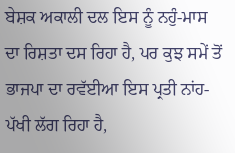ਬੇਸ਼ਕ ਅਕਾਲੀ ਦਲ ਇਸ ਨੂੰ ਨਹੁੰ-ਮਾਸ ਦਾ ਰਿਸ਼ਤਾ ਦਸ ਰਿਹਾ ਹੈ, ਪਰ ਕੁਝ ਸਮੇਂ ਤੋਂ ਭਾਜਪਾ ਦਾ ਰਵੱਈਆ ਇਸ ਪ੍ਰਤੀ ਨਾਂਹ-ਪੱਖੀ ਲੱਗ ਰਿਹਾ ਹੈ,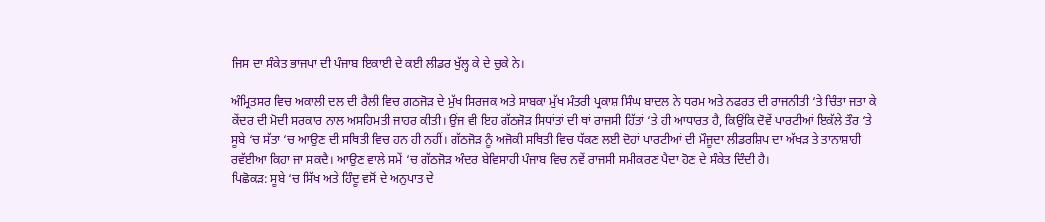ਜਿਸ ਦਾ ਸੰਕੇਤ ਭਾਜਪਾ ਦੀ ਪੰਜਾਬ ਇਕਾਈ ਦੇ ਕਈ ਲੀਡਰ ਖੁੱਲ੍ਹ ਕੇ ਦੇ ਚੁਕੇ ਨੇ।

ਅੰਮ੍ਰਿਤਸਰ ਵਿਚ ਅਕਾਲੀ ਦਲ ਦੀ ਰੈਲੀ ਵਿਚ ਗਠਜੋੜ ਦੇ ਮੁੱਖ ਸਿਰਜਕ ਅਤੇ ਸਾਬਕਾ ਮੁੱਖ ਮੰਤਰੀ ਪ੍ਰਕਾਸ਼ ਸਿੰਘ ਬਾਦਲ ਨੇ ਧਰਮ ਅਤੇ ਨਫਰਤ ਦੀ ਰਾਜਨੀਤੀ ‘ਤੇ ਚਿੰਤਾ ਜਤਾ ਕੇ ਕੇਂਦਰ ਦੀ ਮੋਦੀ ਸਰਕਾਰ ਨਾਲ ਅਸਹਿਮਤੀ ਜਾਹਰ ਕੀਤੀ। ਉਂਜ ਵੀ ਇਹ ਗੱਠਜੋੜ ਸਿਧਾਂਤਾਂ ਦੀ ਥਾਂ ਰਾਜਸੀ ਹਿੱਤਾਂ ‘ਤੇ ਹੀ ਆਧਾਰਤ ਹੈ, ਕਿਉਂਕਿ ਦੋਵੇਂ ਪਾਰਟੀਆਂ ਇਕੱਲੇ ਤੌਰ ‘ਤੇ ਸੂਬੇ ‘ਚ ਸੱਤਾ ‘ਚ ਆਉਣ ਦੀ ਸਥਿਤੀ ਵਿਚ ਹਨ ਹੀ ਨਹੀਂ। ਗੱਠਜੋੜ ਨੂੰ ਅਜੋਕੀ ਸਥਿਤੀ ਵਿਚ ਧੱਕਣ ਲਈ ਦੋਹਾਂ ਪਾਰਟੀਆਂ ਦੀ ਮੌਜੂਦਾ ਲੀਡਰਸ਼ਿਪ ਦਾ ਅੱਖੜ ਤੇ ਤਾਨਾਸ਼ਾਹੀ ਰਵੱਈਆ ਕਿਹਾ ਜਾ ਸਕਦੈ। ਆਉਣ ਵਾਲੇ ਸਮੇਂ ‘ਚ ਗੱਠਜੋੜ ਅੰਦਰ ਬੇਵਿਸਾਹੀ ਪੰਜਾਬ ਵਿਚ ਨਵੇਂ ਰਾਜਸੀ ਸਮੀਕਰਣ ਪੈਦਾ ਹੋਣ ਦੇ ਸੰਕੇਤ ਦਿੰਦੀ ਹੈ।
ਪਿਛੋਕੜ: ਸੂਬੇ ‘ਚ ਸਿੱਖ ਅਤੇ ਹਿੰਦੂ ਵਸੋਂ ਦੇ ਅਨੁਪਾਤ ਦੇ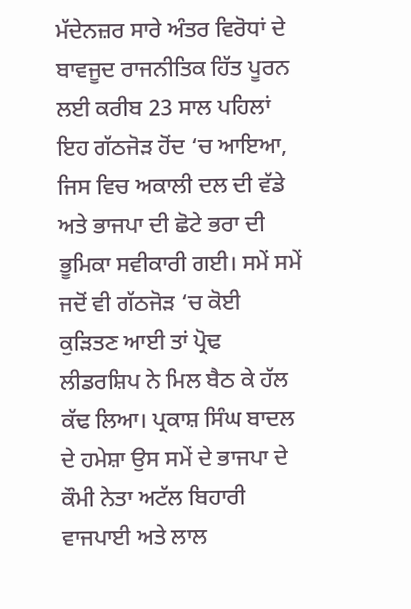ਮੱਦੇਨਜ਼ਰ ਸਾਰੇ ਅੰਤਰ ਵਿਰੋਧਾਂ ਦੇ ਬਾਵਜੂਦ ਰਾਜਨੀਤਿਕ ਹਿੱਤ ਪੂਰਨ ਲਈ ਕਰੀਬ 23 ਸਾਲ ਪਹਿਲਾਂ ਇਹ ਗੱਠਜੋੜ ਹੋਂਦ ‘ਚ ਆਇਆ, ਜਿਸ ਵਿਚ ਅਕਾਲੀ ਦਲ ਦੀ ਵੱਡੇ ਅਤੇ ਭਾਜਪਾ ਦੀ ਛੋਟੇ ਭਰਾ ਦੀ ਭੂਮਿਕਾ ਸਵੀਕਾਰੀ ਗਈ। ਸਮੇਂ ਸਮੇਂ ਜਦੋਂ ਵੀ ਗੱਠਜੋੜ ‘ਚ ਕੋਈ ਕੁੜਿਤਣ ਆਈ ਤਾਂ ਪ੍ਰੋਢ ਲੀਡਰਸ਼ਿਪ ਨੇ ਮਿਲ ਬੈਠ ਕੇ ਹੱਲ ਕੱਢ ਲਿਆ। ਪ੍ਰਕਾਸ਼ ਸਿੰਘ ਬਾਦਲ ਦੇ ਹਮੇਸ਼ਾ ਉਸ ਸਮੇਂ ਦੇ ਭਾਜਪਾ ਦੇ ਕੌਮੀ ਨੇਤਾ ਅਟੱਲ ਬਿਹਾਰੀ ਵਾਜਪਾਈ ਅਤੇ ਲਾਲ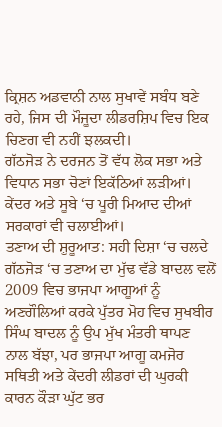ਕ੍ਰਿਸ਼ਨ ਅਡਵਾਨੀ ਨਾਲ ਸੁਖਾਵੇਂ ਸਬੰਧ ਬਣੇ ਰਹੇ, ਜਿਸ ਦੀ ਮੌਜੂਦਾ ਲੀਡਰਸ਼ਿਪ ਵਿਚ ਇਕ ਚਿਣਗ ਵੀ ਨਹੀਂ ਝਲਕਦੀ।
ਗੱਠਜੋੜ ਨੇ ਦਰਜਨ ਤੋਂ ਵੱਧ ਲੋਕ ਸਭਾ ਅਤੇ ਵਿਧਾਨ ਸਭਾ ਚੋਣਾਂ ਇਕੱਠਿਆਂ ਲੜੀਆਂ। ਕੇਂਦਰ ਅਤੇ ਸੂਬੇ ‘ਚ ਪੂਰੀ ਮਿਆਦ ਦੀਆਂ ਸਰਕਾਰਾਂ ਵੀ ਚਲਾਈਆਂ।
ਤਣਾਅ ਦੀ ਸ਼ੁਰੂਆਤ: ਸਹੀ ਦਿਸ਼ਾ ‘ਚ ਚਲਦੇ ਗੱਠਜੋੜ ‘ਚ ਤਣਾਅ ਦਾ ਮੁੱਢ ਵੱਡੇ ਬਾਦਲ ਵਲੋਂ 2009 ਵਿਚ ਭਾਜਪਾ ਆਗੂਆਂ ਨੂੰ ਅਣਗੌਲਿਆਂ ਕਰਕੇ ਪੁੱਤਰ ਮੋਹ ਵਿਚ ਸੁਖਬੀਰ ਸਿੰਘ ਬਾਦਲ ਨੂੰ ਉਪ ਮੁੱਖ ਮੰਤਰੀ ਥਾਪਣ ਨਾਲ ਬੱਝਾ, ਪਰ ਭਾਜਪਾ ਆਗੂ ਕਮਜੋਰ ਸਥਿਤੀ ਅਤੇ ਕੇਂਦਰੀ ਲੀਡਰਾਂ ਦੀ ਘੁਰਕੀ ਕਾਰਨ ਕੌੜਾ ਘੁੱਟ ਭਰ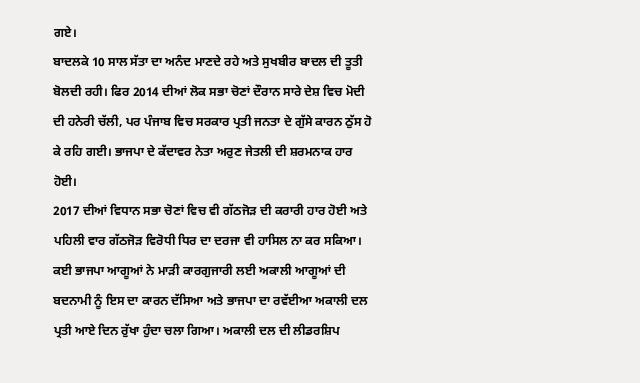ਗਏ।
ਬਾਦਲਕੇ 10 ਸਾਲ ਸੱਤਾ ਦਾ ਅਨੰਦ ਮਾਣਦੇ ਰਹੇ ਅਤੇ ਸੁਖਬੀਰ ਬਾਦਲ ਦੀ ਤੂਤੀ ਬੋਲਦੀ ਰਹੀ। ਫਿਰ 2014 ਦੀਆਂ ਲੋਕ ਸਭਾ ਚੋਣਾਂ ਦੌਰਾਨ ਸਾਰੇ ਦੇਸ਼ ਵਿਚ ਮੋਦੀ ਦੀ ਹਨੇਰੀ ਚੱਲੀ, ਪਰ ਪੰਜਾਬ ਵਿਚ ਸਰਕਾਰ ਪ੍ਰਤੀ ਜਨਤਾ ਦੇ ਗੁੱਸੇ ਕਾਰਨ ਠੁੱਸ ਹੋ ਕੇ ਰਹਿ ਗਈ। ਭਾਜਪਾ ਦੇ ਕੱਦਾਵਰ ਨੇਤਾ ਅਰੁਣ ਜੇਤਲੀ ਦੀ ਸ਼ਰਮਨਾਕ ਹਾਰ ਹੋਈ।
2017 ਦੀਆਂ ਵਿਧਾਨ ਸਭਾ ਚੋਣਾਂ ਵਿਚ ਵੀ ਗੱਠਜੋੜ ਦੀ ਕਰਾਰੀ ਹਾਰ ਹੋਈ ਅਤੇ ਪਹਿਲੀ ਵਾਰ ਗੱਠਜੋੜ ਵਿਰੋਧੀ ਧਿਰ ਦਾ ਦਰਜਾ ਵੀ ਹਾਸਿਲ ਨਾ ਕਰ ਸਕਿਆ। ਕਈ ਭਾਜਪਾ ਆਗੂਆਂ ਨੇ ਮਾੜੀ ਕਾਰਗੁਜਾਰੀ ਲਈ ਅਕਾਲੀ ਆਗੂਆਂ ਦੀ ਬਦਨਾਮੀ ਨੂੰ ਇਸ ਦਾ ਕਾਰਨ ਦੱਸਿਆ ਅਤੇ ਭਾਜਪਾ ਦਾ ਰਵੱਈਆ ਅਕਾਲੀ ਦਲ ਪ੍ਰਤੀ ਆਏ ਦਿਨ ਰੁੱਖਾ ਹੁੰਦਾ ਚਲਾ ਗਿਆ। ਅਕਾਲੀ ਦਲ ਦੀ ਲੀਡਰਸ਼ਿਪ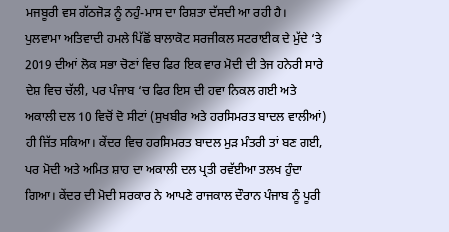ਮਜਬੂਰੀ ਵਸ ਗੱਠਜੋੜ ਨੂੰ ਨਹੁੰ-ਮਾਸ ਦਾ ਰਿਸ਼ਤਾ ਦੱਸਦੀ ਆ ਰਹੀ ਹੈ।
ਪੁਲਵਾਮਾ ਅਤਿਵਾਦੀ ਹਮਲੇ ਪਿੱਛੋਂ ਬਾਲਾਕੋਟ ਸਰਜੀਕਲ ਸਟਰਾਈਕ ਦੇ ਮੁੱਦੇ ‘ਤੇ 2019 ਦੀਆਂ ਲੋਕ ਸਭਾ ਚੋਣਾਂ ਵਿਚ ਫਿਰ ਇਕ ਵਾਰ ਮੋਦੀ ਦੀ ਤੇਜ ਹਨੇਰੀ ਸਾਰੇ ਦੇਸ਼ ਵਿਚ ਚੱਲੀ, ਪਰ ਪੰਜਾਬ ‘ਚ ਫਿਰ ਇਸ ਦੀ ਹਵਾ ਨਿਕਲ ਗਈ ਅਤੇ ਅਕਾਲੀ ਦਲ 10 ਵਿਚੋਂ ਦੋ ਸੀਟਾਂ (ਸੁਖਬੀਰ ਅਤੇ ਹਰਸਿਮਰਤ ਬਾਦਲ ਵਾਲੀਆਂ) ਹੀ ਜਿੱਤ ਸਕਿਆ। ਕੇਂਦਰ ਵਿਚ ਹਰਸਿਮਰਤ ਬਾਦਲ ਮੁੜ ਮੰਤਰੀ ਤਾਂ ਬਣ ਗਈ, ਪਰ ਮੋਦੀ ਅਤੇ ਅਮਿਤ ਸ਼ਾਹ ਦਾ ਅਕਾਲੀ ਦਲ ਪ੍ਰਤੀ ਰਵੱਈਆ ਤਲਖ ਹੁੰਦਾ ਗਿਆ। ਕੇਂਦਰ ਦੀ ਮੋਦੀ ਸਰਕਾਰ ਨੇ ਆਪਣੇ ਰਾਜਕਾਲ ਦੌਰਾਨ ਪੰਜਾਬ ਨੂੰ ਪੂਰੀ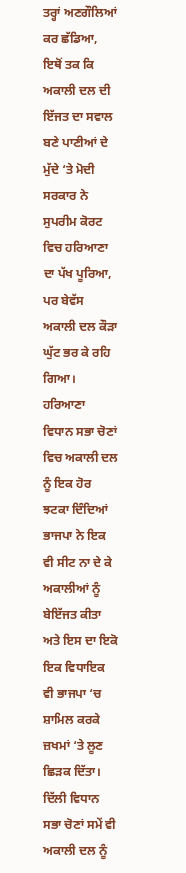ਤਰ੍ਹਾਂ ਅਣਗੌਲਿਆਂ ਕਰ ਛੱਡਿਆ, ਇਥੋਂ ਤਕ ਕਿ ਅਕਾਲੀ ਦਲ ਦੀ ਇੱਜਤ ਦਾ ਸਵਾਲ ਬਣੇ ਪਾਣੀਆਂ ਦੇ ਮੁੱਦੇ ‘ਤੇ ਮੋਦੀ ਸਰਕਾਰ ਨੇ ਸੁਪਰੀਮ ਕੋਰਟ ਵਿਚ ਹਰਿਆਣਾ ਦਾ ਪੱਖ ਪੂਰਿਆ, ਪਰ ਬੇਵੱਸ ਅਕਾਲੀ ਦਲ ਕੌੜਾ ਘੁੱਟ ਭਰ ਕੇ ਰਹਿ ਗਿਆ।
ਹਰਿਆਣਾ ਵਿਧਾਨ ਸਭਾ ਚੋਣਾਂ ਵਿਚ ਅਕਾਲੀ ਦਲ ਨੂੰ ਇਕ ਹੋਰ ਝਟਕਾ ਦਿੰਦਿਆਂ ਭਾਜਪਾ ਨੇ ਇਕ ਵੀ ਸੀਟ ਨਾ ਦੇ ਕੇ ਅਕਾਲੀਆਂ ਨੂੰ ਬੇਇੱਜਤ ਕੀਤਾ ਅਤੇ ਇਸ ਦਾ ਇਕੋ ਇਕ ਵਿਧਾਇਕ ਵੀ ਭਾਜਪਾ ‘ਚ ਸ਼ਾਮਿਲ ਕਰਕੇ ਜ਼ਖਮਾਂ ‘ਤੇ ਲੂਣ ਛਿੜਕ ਦਿੱਤਾ। ਦਿੱਲੀ ਵਿਧਾਨ ਸਭਾ ਚੋਣਾਂ ਸਮੇਂ ਵੀ ਅਕਾਲੀ ਦਲ ਨੂੰ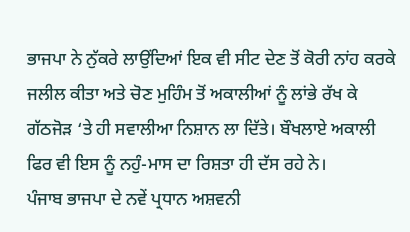ਭਾਜਪਾ ਨੇ ਨੁੱਕਰੇ ਲਾਉਂਦਿਆਂ ਇਕ ਵੀ ਸੀਟ ਦੇਣ ਤੋਂ ਕੋਰੀ ਨਾਂਹ ਕਰਕੇ ਜਲੀਲ ਕੀਤਾ ਅਤੇ ਚੋਣ ਮੁਹਿੰਮ ਤੋਂ ਅਕਾਲੀਆਂ ਨੂੰ ਲਾਂਭੇ ਰੱਖ ਕੇ ਗੱਠਜੋੜ ‘ਤੇ ਹੀ ਸਵਾਲੀਆ ਨਿਸ਼ਾਨ ਲਾ ਦਿੱਤੇ। ਬੌਖਲਾਏ ਅਕਾਲੀ ਫਿਰ ਵੀ ਇਸ ਨੂੰ ਨਹੁੰ-ਮਾਸ ਦਾ ਰਿਸ਼ਤਾ ਹੀ ਦੱਸ ਰਹੇ ਨੇ।
ਪੰਜਾਬ ਭਾਜਪਾ ਦੇ ਨਵੇਂ ਪ੍ਰਧਾਨ ਅਸ਼ਵਨੀ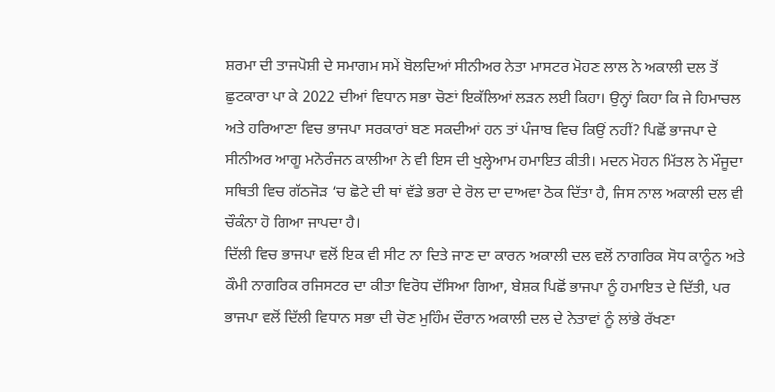ਸ਼ਰਮਾ ਦੀ ਤਾਜਪੋਸ਼ੀ ਦੇ ਸਮਾਗਮ ਸਮੇਂ ਬੋਲਦਿਆਂ ਸੀਨੀਅਰ ਨੇਤਾ ਮਾਸਟਰ ਮੋਹਣ ਲਾਲ ਨੇ ਅਕਾਲੀ ਦਲ ਤੋਂ ਛੁਟਕਾਰਾ ਪਾ ਕੇ 2022 ਦੀਆਂ ਵਿਧਾਨ ਸਭਾ ਚੋਣਾਂ ਇਕੱਲਿਆਂ ਲੜਨ ਲਈ ਕਿਹਾ। ਉਨ੍ਹਾਂ ਕਿਹਾ ਕਿ ਜੇ ਹਿਮਾਚਲ ਅਤੇ ਹਰਿਆਣਾ ਵਿਚ ਭਾਜਪਾ ਸਰਕਾਰਾਂ ਬਣ ਸਕਦੀਆਂ ਹਨ ਤਾਂ ਪੰਜਾਬ ਵਿਚ ਕਿਉਂ ਨਹੀਂ? ਪਿਛੋਂ ਭਾਜਪਾ ਦੇ ਸੀਨੀਅਰ ਆਗੂ ਮਨੋਰੰਜਨ ਕਾਲੀਆ ਨੇ ਵੀ ਇਸ ਦੀ ਖੁਲ੍ਹੇਆਮ ਹਮਾਇਤ ਕੀਤੀ। ਮਦਨ ਮੋਹਨ ਮਿੱਤਲ ਨੇ ਮੌਜੂਦਾ ਸਥਿਤੀ ਵਿਚ ਗੱਠਜੋੜ ‘ਚ ਛੋਟੇ ਦੀ ਥਾਂ ਵੱਡੇ ਭਰਾ ਦੇ ਰੋਲ ਦਾ ਦਾਅਵਾ ਠੋਕ ਦਿੱਤਾ ਹੈ, ਜਿਸ ਨਾਲ ਅਕਾਲੀ ਦਲ ਵੀ ਚੌਕੰਨਾ ਹੋ ਗਿਆ ਜਾਪਦਾ ਹੈ।
ਦਿੱਲੀ ਵਿਚ ਭਾਜਪਾ ਵਲੋਂ ਇਕ ਵੀ ਸੀਟ ਨਾ ਦਿਤੇ ਜਾਣ ਦਾ ਕਾਰਨ ਅਕਾਲੀ ਦਲ ਵਲੋਂ ਨਾਗਰਿਕ ਸੋਧ ਕਾਨੂੰਨ ਅਤੇ ਕੌਮੀ ਨਾਗਰਿਕ ਰਜਿਸਟਰ ਦਾ ਕੀਤਾ ਵਿਰੋਧ ਦੱਸਿਆ ਗਿਆ, ਬੇਸ਼ਕ ਪਿਛੋਂ ਭਾਜਪਾ ਨੂੰ ਹਮਾਇਤ ਦੇ ਦਿੱਤੀ, ਪਰ ਭਾਜਪਾ ਵਲੋਂ ਦਿੱਲੀ ਵਿਧਾਨ ਸਭਾ ਦੀ ਚੋਣ ਮੁਹਿੰਮ ਦੌਰਾਨ ਅਕਾਲੀ ਦਲ ਦੇ ਨੇਤਾਵਾਂ ਨੂੰ ਲਾਂਭੇ ਰੱਖਣਾ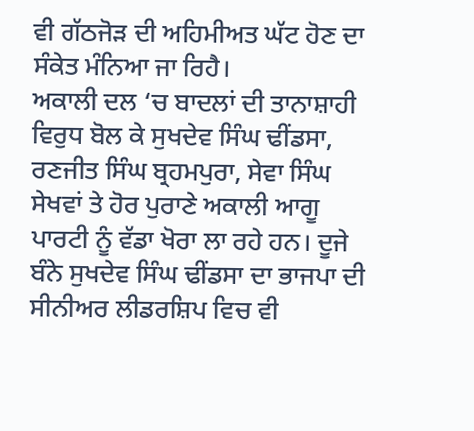ਵੀ ਗੱਠਜੋੜ ਦੀ ਅਹਿਮੀਅਤ ਘੱਟ ਹੋਣ ਦਾ ਸੰਕੇਤ ਮੰਨਿਆ ਜਾ ਰਿਹੈ।
ਅਕਾਲੀ ਦਲ ‘ਚ ਬਾਦਲਾਂ ਦੀ ਤਾਨਾਸ਼ਾਹੀ ਵਿਰੁਧ ਬੋਲ ਕੇ ਸੁਖਦੇਵ ਸਿੰਘ ਢੀਂਡਸਾ, ਰਣਜੀਤ ਸਿੰਘ ਬ੍ਰਹਮਪੁਰਾ, ਸੇਵਾ ਸਿੰਘ ਸੇਖਵਾਂ ਤੇ ਹੋਰ ਪੁਰਾਣੇ ਅਕਾਲੀ ਆਗੂ ਪਾਰਟੀ ਨੂੰ ਵੱਡਾ ਖੋਰਾ ਲਾ ਰਹੇ ਹਨ। ਦੂਜੇ ਬੰਨੇ ਸੁਖਦੇਵ ਸਿੰਘ ਢੀਂਡਸਾ ਦਾ ਭਾਜਪਾ ਦੀ ਸੀਨੀਅਰ ਲੀਡਰਸ਼ਿਪ ਵਿਚ ਵੀ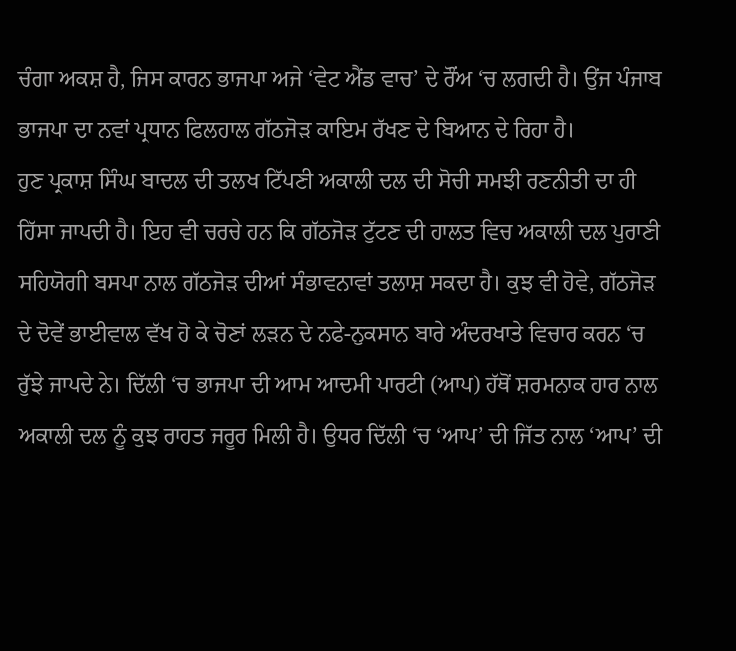ਚੰਗਾ ਅਕਸ਼ ਹੈ, ਜਿਸ ਕਾਰਨ ਭਾਜਪਾ ਅਜੇ ‘ਵੇਟ ਐਂਡ ਵਾਚ’ ਦੇ ਰੌਂਅ ‘ਚ ਲਗਦੀ ਹੈ। ਉਂਜ ਪੰਜਾਬ ਭਾਜਪਾ ਦਾ ਨਵਾਂ ਪ੍ਰਧਾਨ ਫਿਲਹਾਲ ਗੱਠਜੋੜ ਕਾਇਮ ਰੱਖਣ ਦੇ ਬਿਆਨ ਦੇ ਰਿਹਾ ਹੈ।
ਹੁਣ ਪ੍ਰਕਾਸ਼ ਸਿੰਘ ਬਾਦਲ ਦੀ ਤਲਖ ਟਿੱਪਣੀ ਅਕਾਲੀ ਦਲ ਦੀ ਸੋਚੀ ਸਮਝੀ ਰਣਨੀਤੀ ਦਾ ਹੀ ਹਿੱਸਾ ਜਾਪਦੀ ਹੈ। ਇਹ ਵੀ ਚਰਚੇ ਹਨ ਕਿ ਗੱਠਜੋੜ ਟੁੱਟਣ ਦੀ ਹਾਲਤ ਵਿਚ ਅਕਾਲੀ ਦਲ ਪੁਰਾਣੀ ਸਹਿਯੋਗੀ ਬਸਪਾ ਨਾਲ ਗੱਠਜੋੜ ਦੀਆਂ ਸੰਭਾਵਨਾਵਾਂ ਤਲਾਸ਼ ਸਕਦਾ ਹੈ। ਕੁਝ ਵੀ ਹੋਵੇ, ਗੱਠਜੋੜ ਦੇ ਦੋਵੇਂ ਭਾਈਵਾਲ ਵੱਖ ਹੋ ਕੇ ਚੋਣਾਂ ਲੜਨ ਦੇ ਨਫੇ-ਨੁਕਸਾਨ ਬਾਰੇ ਅੰਦਰਖਾਤੇ ਵਿਚਾਰ ਕਰਨ ‘ਚ ਰੁੱਝੇ ਜਾਪਦੇ ਨੇ। ਦਿੱਲੀ ‘ਚ ਭਾਜਪਾ ਦੀ ਆਮ ਆਦਮੀ ਪਾਰਟੀ (ਆਪ) ਹੱਥੋਂ ਸ਼ਰਮਨਾਕ ਹਾਰ ਨਾਲ ਅਕਾਲੀ ਦਲ ਨੂੰ ਕੁਝ ਰਾਹਤ ਜਰੂਰ ਮਿਲੀ ਹੈ। ਉਧਰ ਦਿੱਲੀ ‘ਚ ‘ਆਪ’ ਦੀ ਜਿੱਤ ਨਾਲ ‘ਆਪ’ ਦੀ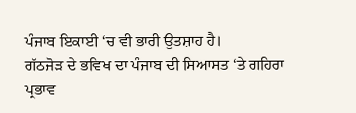ਪੰਜਾਬ ਇਕਾਈ ‘ਚ ਵੀ ਭਾਰੀ ਉਤਸ਼ਾਹ ਹੈ।
ਗੱਠਜੋੜ ਦੇ ਭਵਿਖ ਦਾ ਪੰਜਾਬ ਦੀ ਸਿਆਸਤ ‘ਤੇ ਗਹਿਰਾ ਪ੍ਰਭਾਵ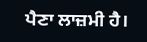ਪੈਣਾ ਲਾਜ਼ਮੀ ਹੈ।